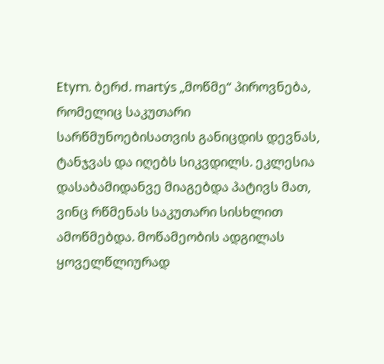Etym. ბერძ. martýs „მოწმე“ პიროვნება, რომელიც საკუთარი სარწმუნოებისათვის განიცდის დევნას, ტანჯვას და იღებს სიკვდილს. ეკლესია დასაბამიდანვე მიაგებდა პატივს მათ, ვინც რწმენას საკუთარი სისხლით ამოწმებდა. მოწამეობის ადგილას ყოველწლიურად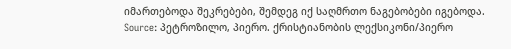იმართებოდა შეკრებები, შემდეგ იქ საღმრთო ნაგებობები იგებოდა.
Source: პეტროზილო, პიერო. ქრისტიანობის ლექსიკონი/პიერო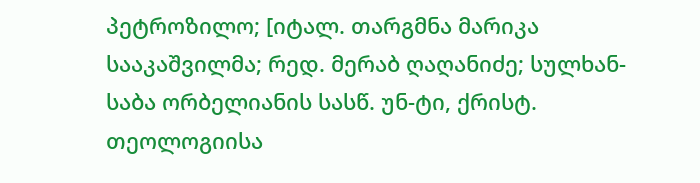პეტროზილო; [იტალ. თარგმნა მარიკა სააკაშვილმა; რედ. მერაბ ღაღანიძე; სულხან-საბა ორბელიანის სასწ. უნ-ტი, ქრისტ. თეოლოგიისა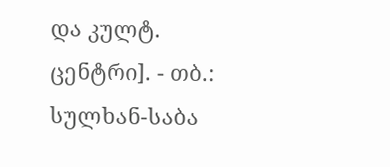და კულტ. ცენტრი]. - თბ.: სულხან-საბა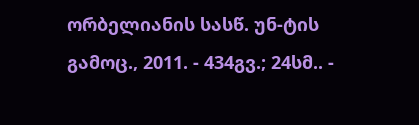ორბელიანის სასწ. უნ-ტის გამოც., 2011. - 434გვ.; 24სმ.. -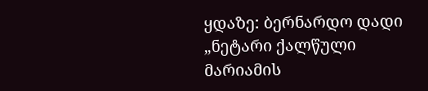ყდაზე: ბერნარდო დადი „ნეტარი ქალწული მარიამის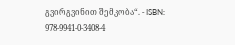გვირგვინით შემკობა“. - ISBN: 978-9941-0-3408-4